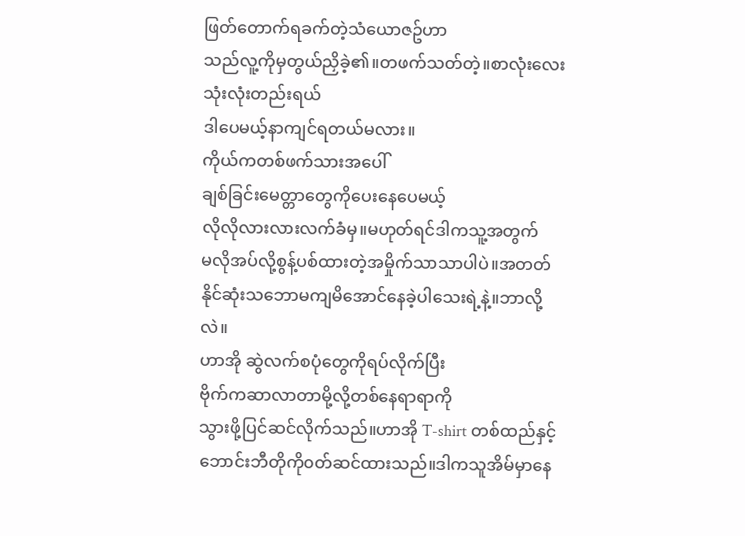ဖြတ်တောက်ရခက်တဲ့သံယောဇဥ်ဟာ
သည်လူ့ကိုမှတွယ်ညှိခဲ့၏။တဖက်သတ်တဲ့။စာလုံးလေးသုံးလုံးတည်းရယ်
ဒါပေမယ့်နာကျင်ရတယ်မလား။
ကိုယ်ကတစ်ဖက်သားအပေါ်
ချစ်ခြင်းမေတ္တာတွေကိုပေးနေပေမယ့်
လိုလိုလားလားလက်ခံမှ။မဟုတ်ရင်ဒါကသူ့အတွက်
မလိုအပ်လို့စွန့်ပစ်ထားတဲ့အမှိုက်သာသာပါပဲ။အတတ်နိုင်ဆုံးသဘောမကျမိအောင်နေခဲ့ပါသေးရဲ့နဲ့။ဘာလို့လဲ။
ဟာအို ဆွဲလက်စပုံတွေကိုရပ်လိုက်ပြီး
ဗိုက်ကဆာလာတာမို့လို့တစ်နေရာရာကို
သွားဖို့ပြင်ဆင်လိုက်သည်။ဟာအို T-shirt တစ်ထည်နှင့်ဘောင်းဘီတိုကို၀တ်ဆင်ထားသည်။ဒါကသူအိမ်မှာနေ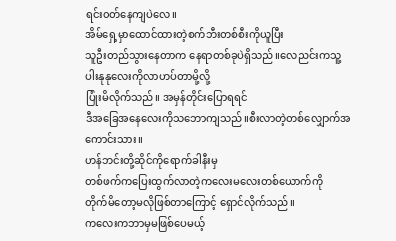ရင်း၀တ်နေကျပဲလေ။
အိမ်ရှေ့မှာထောင်ထားတဲ့စက်ဘီးတစ်စီးကိုယူပြီး
သူဦးတည်သွားနေတာက နေရာတစ်ခုပဲရှိသည်။လေညင်းကသူ့ပါးနုနုလေးကိုလာဟပ်တာမို့လို့
ပြုံးမိလိုက်သည်။ အမှန်တိုင်းပြောရရင်
ဒီအခြေအနေလေးကိုသဘောကျသည်။စီးလာတဲ့တစ်လျှောက်အကောင်းသား။
ဟန်ဘင်းတို့ဆိုင်ကိုရောက်ခါနီးမှ
တစ်ဖက်ကပြေးထွက်လာတဲ့ကလေးမလေးတစ်ယောက်ကို
တိုက်မိတော့မလိုဖြစ်တာကြောင့် ရှောင်လိုက်သည်။
ကလေးကဘာမှမဖြစ်ပေမယ့်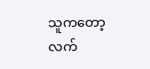သူကတော့
လက်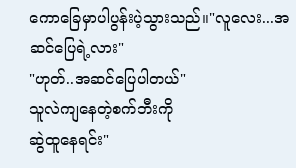ကောခြေမှာပါပွန်းပဲ့သွားသည်။"လူလေး...အဆင်ပြေရဲ့လား"
"ဟုတ်..အဆင်ပြေပါတယ်"
သူလဲကျနေတဲ့စက်ဘီးကို
ဆွဲထူနေရင်း"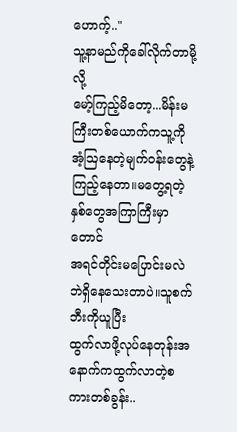ဟောက့်.."
သူ့နာမည်ကိုခေါ်လိုက်တာမို့လို့
မော့်ကြည့်မိတော့...မိန်းမကြီးတစ်ယောက်ကသူ့ကို
အံ့ဩနေတဲ့မျက်၀န်းတွေနဲ့ကြည့်နေတာ။မတွေ့ရတဲ့နှစ်တွေအကြာကြီးမှာတောင်
အရင်တိုင်းမပြောင်းမလဲဘဲရှိနေသေးတာပဲ။သူစက်ဘီးကိုယူပြီး
ထွက်လာဖို့လုပ်နေတုန်းအနောက်ကထွက်လာတဲ့စကားတစ်ခွန်း..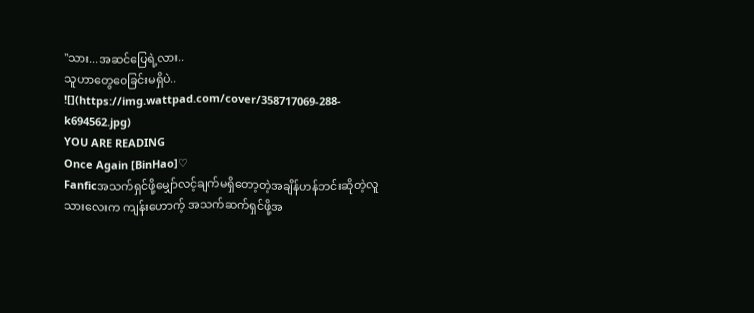"သား...အဆင်ပြေရဲ့လား..
သူဟာတွေ၀ေခြင်းမရှိပဲ..
![](https://img.wattpad.com/cover/358717069-288-k694562.jpg)
YOU ARE READING
Once Again [BinHao]♡
Fanficအသက်ရှင်ဖို့မျှော်လင့်ချက်မရှိတော့တဲ့အချိန်ဟန်ဘင်းဆိုတဲ့လူသားလေးက ကျန်းဟောက့် အသက်ဆက်ရှင်ဖို့အ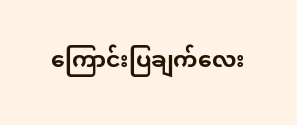ကြောင်းပြချက်လေး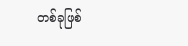တစ်ခုဖြစ်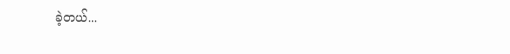ခဲ့တယ်...